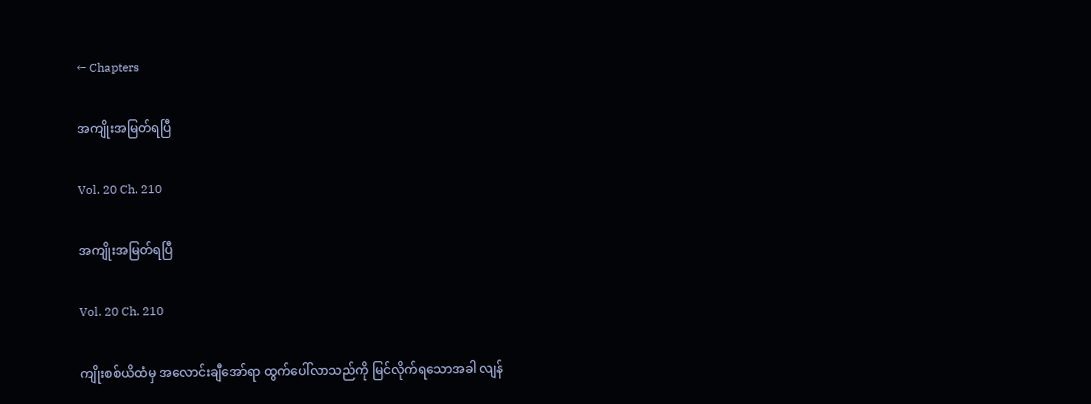← Chapters

အကျိုးအမြတ်ရပြီ

Vol. 20 Ch. 210

အကျိုးအမြတ်ရပြီ

Vol. 20 Ch. 210

ကျိုးစစ်ယိထံမှ အလောင်းချီအော်ရာ ထွက်ပေါ်လာသည်ကို မြင်လိုက်ရသောအခါ လျန်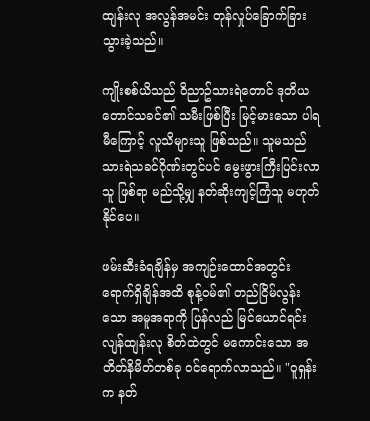ထျန်းလု အလွန်အမင်း တုန်လှုပ်ခြောက်ခြားသွားခဲ့သည်။

ကျိုးစစ်ယိသည် ဝိညာဥ်သားရဲတောင် ဒုတိယတောင်သခင်၏ သမီးဖြစ်ပြီး မြင့်မားသော ပါရမီကြောင့် လူသိများသူ ဖြစ်သည်။ သူမသည် သားရဲသခင်ဂိုဏ်းတွင်ပင် မွေးဖွားကြီးပြင်းလာသူ ဖြစ်ရာ မည်သို့မျှ နတ်ဆိုးကျင့်ကြံသူ မဟုတ်နိုင်ပေ။

ဖမ်းဆီးခံရချိန်မှ အကျဉ်းထောင်အတွင်း ရောက်ရှိချိန်အထိ စုန့်ဝမ်၏ တည်ငြိမ်လွန်းသော အမူအရာကို ပြန်လည် မြင်ယောင်ရင်း လျန်ထျန်းလု စိတ်ထဲတွင် မကောင်းသော အတိတ်နိမိတ်တစ်ခု ဝင်ရောက်လာသည်။ "ဝူရှန်းက နတ်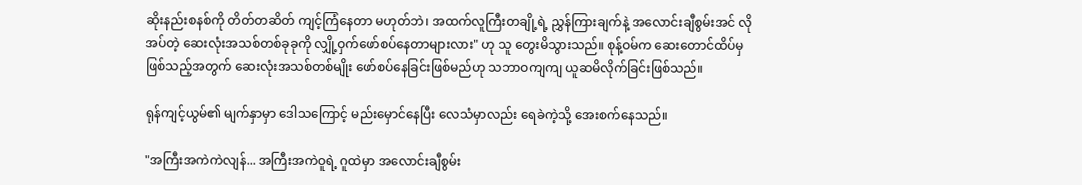ဆိုးနည်းစနစ်ကို တိတ်တဆိတ် ကျင့်ကြံနေတာ မဟုတ်ဘဲ၊ အထက်လူကြီးတချို့ရဲ့ ညွှန်ကြားချက်နဲ့ အလောင်းချီစွမ်းအင် လိုအပ်တဲ့ ဆေးလုံးအသစ်တစ်ခုခုကို လျှို့ဝှက်ဖော်စပ်နေတာများလား" ဟု သူ တွေးမိသွားသည်။ စုန့်ဝမ်က ဆေးတောင်ထိပ်မှ ဖြစ်သည့်အတွက် ဆေးလုံးအသစ်တစ်မျိုး ဖော်စပ်နေခြင်းဖြစ်မည်ဟု သဘာဝကျကျ ယူဆမိလိုက်ခြင်းဖြစ်သည်။

ရုန်ကျင့်ယွမ်၏ မျက်နှာမှာ ဒေါသကြောင့် မည်းမှောင်နေပြီး လေသံမှာလည်း ရေခဲကဲ့သို့ အေးစက်နေသည်။

"အကြီးအကဲကဲလျန်... အကြီးအကဲဝူရဲ့ ဂူထဲမှာ အလောင်းချီစွမ်း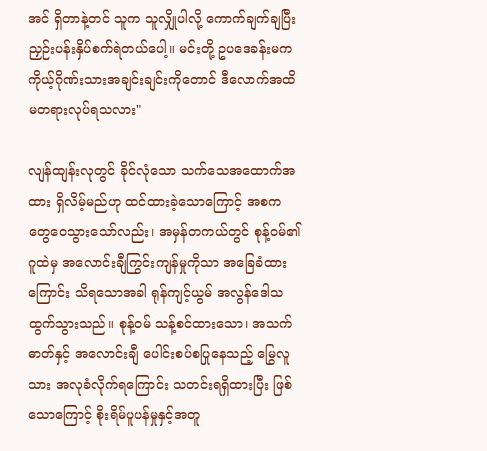အင် ရှိတာနဲ့တင် သူက သူလျှိုပါလို့ ကောက်ချက်ချပြီး ညှဉ်းပန်းနှိပ်စက်ရဲတယ်ပေါ့။ မင်းတို့ ဥပဒေခန်းမက ကိုယ့်ဂိုဏ်းသားအချင်းချင်းကိုတောင် ဒီလောက်အထိ မတရားလုပ်ရသလား"

လျန်ထျန်းလုတွင် ခိုင်လုံသော သက်သေအထောက်အထား ရှိလိမ့်မည်ဟု ထင်ထားခဲ့သောကြောင့် အစက တွေဝေသွားသော်လည်း၊ အမှန်တကယ်တွင် စုန့်ဝမ်၏ ဂူထဲမှ အလောင်းချီကြွင်းကျန်မှုကိုသာ အခြေခံထားကြောင်း သိရသောအခါ ရုန်ကျင့်ယွမ် အလွန်ဒေါသထွက်သွားသည်။ စုန့်ဝမ် သန့်စင်ထားသော၊ အသက်ဓာတ်နှင့် အလောင်းချီ ပေါင်းစပ်စပြုနေသည့် မြွေလူသား အလုခံလိုက်ရကြောင်း သတင်းရရှိထားပြီး ဖြစ်သောကြောင့် စိုးရိမ်ပူပန်မှုနှင့်အတူ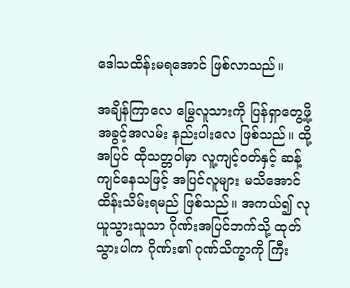ဒေါသထိန်းမရအောင် ဖြစ်လာသည်။

အချိန်ကြာလေ မြွေလူသားကို ပြန်ရှာတွေ့ဖို့ အခွင့်အလမ်း နည်းပါးလေ ဖြစ်သည်။ ထို့အပြင် ထိုသတ္တဝါမှာ လူ့ကျင့်ဝတ်နှင့် ဆန့်ကျင်နေသဖြင့် အပြင်လူများ မသိအောင် ထိန်းသိမ်းရမည် ဖြစ်သည်။ အကယ်၍ လုယူသွားသူသာ ဂိုဏ်းအပြင်ဘက်သို့ ထုတ်သွားပါက ဂိုဏ်း၏ ဂုဏ်သိက္ခာကို ကြီး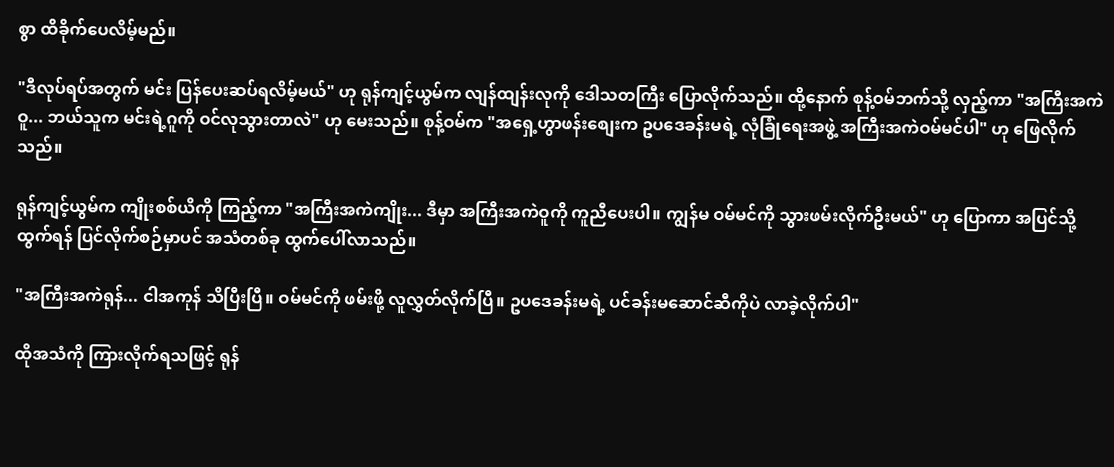စွာ ထိခိုက်ပေလိမ့်မည်။

"ဒီလုပ်ရပ်အတွက် မင်း ပြန်ပေးဆပ်ရလိမ့်မယ်" ဟု ရုန်ကျင့်ယွမ်က လျန်ထျန်းလုကို ဒေါသတကြီး ပြောလိုက်သည်။ ထို့နောက် စုန့်ဝမ်ဘက်သို့ လှည့်ကာ "အကြီးအကဲဝူ... ဘယ်သူက မင်းရဲ့ဂူကို ဝင်လုသွားတာလဲ" ဟု မေးသည်။ စုန့်ဝမ်က "အရှေ့ဟွာဖန်းစျေးက ဥပဒေခန်းမရဲ့ လုံခြုံရေးအဖွဲ့ အကြီးအကဲဝမ်မင်ပါ" ဟု ဖြေလိုက်သည်။

ရုန်ကျင့်ယွမ်က ကျိုးစစ်ယိကို ကြည့်ကာ "အကြီးအကဲကျိုး... ဒီမှာ အကြီးအကဲဝူကို ကူညီပေးပါ။ ကျွန်မ ဝမ်မင်ကို သွားဖမ်းလိုက်ဦးမယ်" ဟု ပြောကာ အပြင်သို့ ထွက်ရန် ပြင်လိုက်စဉ်မှာပင် အသံတစ်ခု ထွက်ပေါ်လာသည်။

"အကြီးအကဲရုန်... ငါအကုန် သိပြီးပြီ။ ဝမ်မင်ကို ဖမ်းဖို့ လူလွှတ်လိုက်ပြီ။ ဥပဒေခန်းမရဲ့ ပင်ခန်းမဆောင်ဆီကိုပဲ လာခဲ့လိုက်ပါ"

ထိုအသံကို ကြားလိုက်ရသဖြင့် ရုန်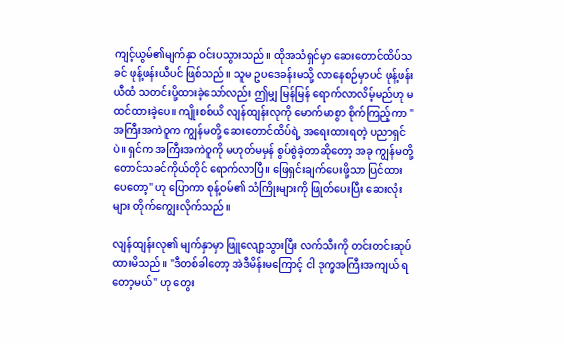ကျင့်ယွမ်၏မျက်နှာ ဝင်းပသွားသည်။ ထိုအသံရှင်မှာ ဆေးတောင်ထိပ်သခင် ဖုန့်ဖန်းယီပင် ဖြစ်သည်။ သူမ ဥပဒေခန်းမသို့ လာနေစဉ်မှာပင် ဖုန့်ဖန်းယီထံ သတင်းပို့ထားခဲ့သော်လည်း ဤမျှ မြန်မြန် ရောက်လာလိမ့်မည်ဟု မထင်ထားခဲ့ပေ။ ကျိုးစစ်ယိ လျန်ထျန်းလုကို မောက်မာစွာ စိုက်ကြည့်ကာ "အကြီးအကဲဝူက ကျွန်မတို့ ဆေးတောင်ထိပ်ရဲ့ အရေးထားရတဲ့ ပညာရှင်ပဲ။ ရှင်က အကြီးအကဲဝူကို မဟုတ်မမှန် စွပ်စွဲခဲ့တာဆိုတော့ အခု ကျွန်မတို့ တောင်သခင်ကိုယ်တိုင် ရောက်လာပြီ။ ဖြေရှင်းချက်ပေးဖို့သာ ပြင်ထားပေတော့" ဟု ပြောကာ စုန့်ဝမ်၏ သံကြိုးများကို ဖြုတ်ပေးပြီး ဆေးလုံးများ တိုက်ကျွေးလိုက်သည်။

လျန်ထျန်းလု၏ မျက်နှာမှာ ဖြူလျော့သွားပြီး လက်သီးကို တင်းတင်းဆုပ်ထားမိသည်။ "ဒီတစ်ခါတော့ အဲဒီမိန်းမကြောင့် ငါ ဒုက္ခအကြီးအကျယ် ရတော့မယ်" ဟု တွေး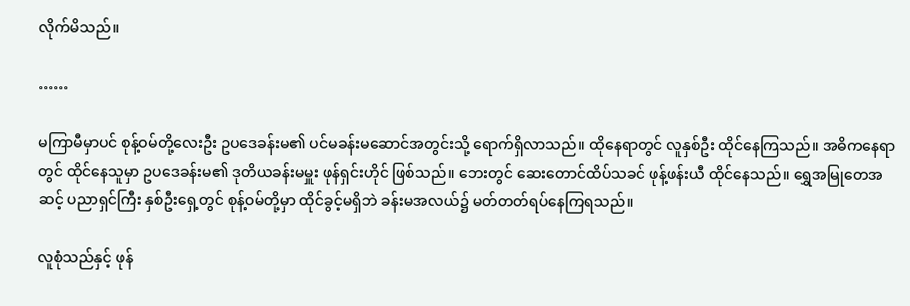လိုက်မိသည်။

……

မကြာမီမှာပင် စုန့်ဝမ်တို့လေးဦး ဥပဒေခန်းမ၏ ပင်မခန်းမဆောင်အတွင်းသို့ ရောက်ရှိလာသည်။ ထိုနေရာတွင် လူနှစ်ဦး ထိုင်နေကြသည်။ အဓိကနေရာတွင် ထိုင်နေသူမှာ ဥပဒေခန်းမ၏ ဒုတိယခန်းမမှူး ဖုန်ရှင်းဟိုင် ဖြစ်သည်။ ဘေးတွင် ဆေးတောင်ထိပ်သခင် ဖုန့်ဖန်းယီ ထိုင်နေသည်။ ရွှေအမြုတေအဆင့် ပညာရှင်ကြီး နှစ်ဦးရှေ့တွင် စုန့်ဝမ်တို့မှာ ထိုင်ခွင့်မရှိဘဲ ခန်းမအလယ်၌ မတ်တတ်ရပ်နေကြရသည်။

လူစုံသည်နှင့် ဖုန်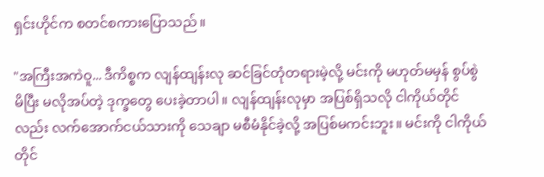ရှင်းဟိုင်က စတင်စကားပြောသည်။

"အကြီးအကဲဝူ... ဒီကိစ္စက လျန်ထျန်းလု ဆင်ခြင်တုံတရားမဲ့လို့ မင်းကို မဟုတ်မမှန် စွပ်စွဲမိပြီး မလိုအပ်တဲ့ ဒုက္ခတွေ ပေးခဲ့တာပါ။ လျန်ထျန်းလုမှာ အပြစ်ရှိသလို ငါကိုယ်တိုင်လည်း လက်အောက်ငယ်သားကို သေချာ မစီမံနိုင်ခဲ့လို့ အပြစ်မကင်းဘူး။ မင်းကို ငါကိုယ်တိုင်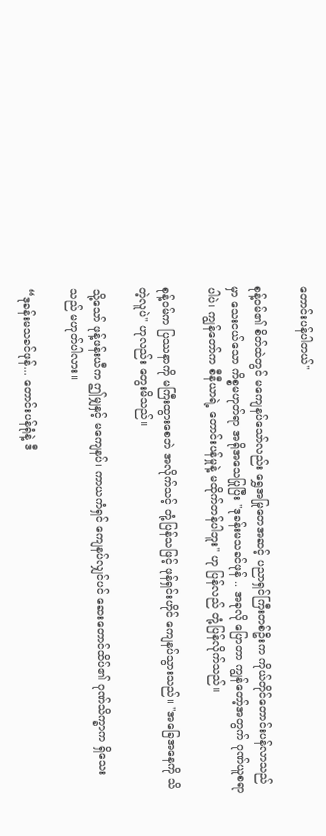တောင်းပန်ပါတယ်"

စုန့်ဝမ်၏ စိတ်ထဲတွင် မကျေနပ်သော်လည်း ရွှေအမြုတေအဆင့် ပညာရှင်ကြီးတစ်ဦးက ကိုယ်တိုင်တောင်းပန်လာသည်မှာ သေးငယ်သော ကိစ္စမဟုတ်ရာ အရိုအသေပြုပြီး "ဒုခန်းမသခင်ဖုန် .. အခုလို ပြောတာ ကျွန်တော့်အတွက် ဂုဏ်ယူစရာပါပဲ၊ ကျွန်တော်က စီနီယာရဲ့ တောင်းပန်မှုနဲ့ မထိုက်တန်ပါဘူး" ဟု ပြန်လည် တုံ့ပြန်လိုက်သည်။

စုန့်ဝမ်က ပြဿနာကို မကြီးထွားစေဘဲ အလိုက်သင့် တုံ့ပြန်သဖြင့် ဖုန်ရှင်းဟိုင် ကျေနပ်သွားသည်။ "အခြေအနေကို သိတဲ့လူပဲ" ဟုလည်း တွေးမိသည်။

သို့သော် ဖုန့်ဖန်းယီက ဤမျှနှင့် မကျေနပ်၊ ကာယကံရှင် ကျေနပ်လျှင်ပင် ဆေးတောင်ထိပ်၏ ဂုဏ်သိက္ခာက ရှိသေးသည် မဟုတ်ပါလား။

“ဒုခန်းမသခင်ဖုန်... တောင်းပန်ရုံနဲ့ ဒီ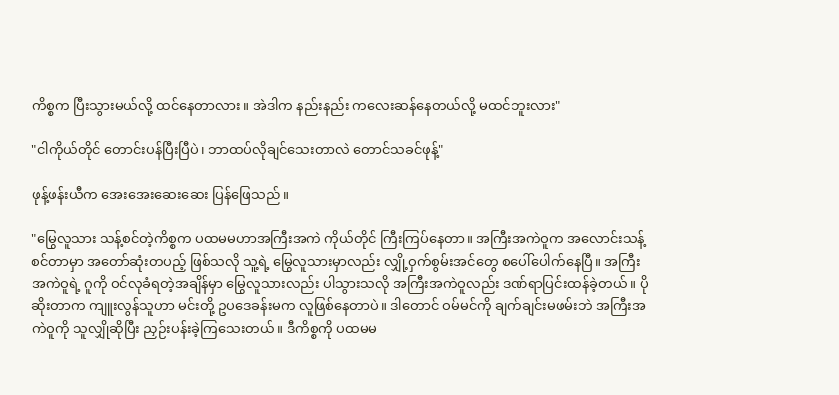ကိစ္စက ပြီးသွားမယ်လို့ ထင်နေတာလား။ အဲဒါက နည်းနည်း ကလေးဆန်နေတယ်လို့ မထင်ဘူးလား"

"ငါကိုယ်တိုင် တောင်းပန်ပြီးပြီပဲ၊ ဘာထပ်လိုချင်သေးတာလဲ တောင်သခင်ဖုန့်"

ဖုန့်ဖန်းယီက အေးအေးဆေးဆေး ပြန်ဖြေသည်။

"မြွေလူသား သန့်စင်တဲ့ကိစ္စက ပထမမဟာအကြီးအကဲ ကိုယ်တိုင် ကြီးကြပ်နေတာ။ အကြီးအကဲဝူက အလောင်းသန့်စင်တာမှာ အတော်ဆုံးတပည့် ဖြစ်သလို သူ့ရဲ့ မြွေလူသားမှာလည်း လျှို့ဝှက်စွမ်းအင်တွေ စပေါ်ပေါက်နေပြီ။ အကြီးအကဲဝူရဲ့ ဂူကို ဝင်လုခံရတဲ့အချိန်မှာ မြွေလူသားလည်း ပါသွားသလို အကြီးအကဲဝူလည်း ဒဏ်ရာပြင်းထန်ခဲ့တယ်။ ပိုဆိုးတာက ကျူးလွန်သူဟာ မင်းတို့ ဥပဒေခန်းမက လူဖြစ်နေတာပဲ။ ဒါတောင် ဝမ်မင်ကို ချက်ချင်းမဖမ်းဘဲ အကြီးအကဲဝူကို သူလျှိုဆိုပြီး ညှဉ်းပန်းခဲ့ကြသေးတယ်။ ဒီကိစ္စကို ပထမမ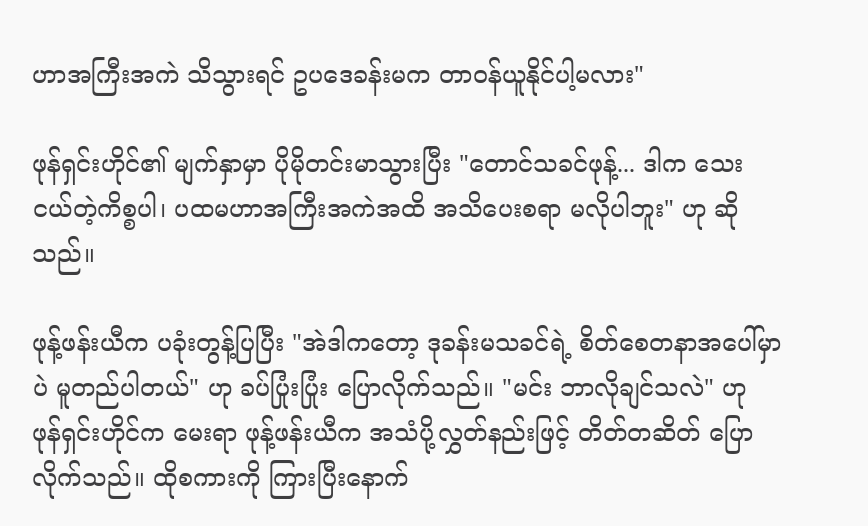ဟာအကြီးအကဲ သိသွားရင် ဥပဒေခန်းမက တာဝန်ယူနိုင်ပါ့မလား"

ဖုန်ရှင်းဟိုင်၏ မျက်နှာမှာ ပိုမိုတင်းမာသွားပြီး "တောင်သခင်ဖုန့်... ဒါက သေးငယ်တဲ့ကိစ္စပါ၊ ပထမဟာအကြီးအကဲအထိ အသိပေးစရာ မလိုပါဘူး" ဟု ဆိုသည်။

ဖုန့်ဖန်းယီက ပခုံးတွန့်ပြပြီး "အဲဒါကတော့ ဒုခန်းမသခင်ရဲ့ စိတ်စေတနာအပေါ်မှာပဲ မူတည်ပါတယ်" ဟု ခပ်ပြုံးပြုံး ပြောလိုက်သည်။ "မင်း ဘာလိုချင်သလဲ" ဟု ဖုန်ရှင်းဟိုင်က မေးရာ ဖုန့်ဖန်းယီက အသံပို့လွှတ်နည်းဖြင့် တိတ်တဆိတ် ပြောလိုက်သည်။ ထိုစကားကို ကြားပြီးနောက်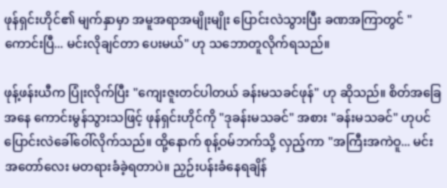ဖုန်ရှင်းဟိုင်၏ မျက်နှာမှာ အမူအရာအမျိုးမျိုး ပြောင်းလဲသွားပြီး ခဏအကြာတွင် "ကောင်းပြီ... မင်းလိုချင်တာ ပေးမယ်" ဟု သဘောတူလိုက်ရသည်။

ဖုန့်ဖန်းယီက ပြုံးလိုက်ပြီး "ကျေးဇူးတင်ပါတယ် ခန်းမသခင်ဖုန်" ဟု ဆိုသည်။ စိတ်အခြေအနေ ကောင်းမွန်သွားသဖြင့် ဖုန်ရှင်းဟိုင်ကို "ဒုခန်းမသခင်" အစား "ခန်းမသခင်" ဟုပင် ပြောင်းလဲခေါ်ဝေါ်လိုက်သည်။ ထို့နောက် စုန့်ဝမ်ဘက်သို့ လှည့်ကာ "အကြီးအကဲဝူ... မင်း အတော်လေး မတရားခံခဲ့ရတာပဲ။ ညှဉ်းပန်းခံနေရချိန်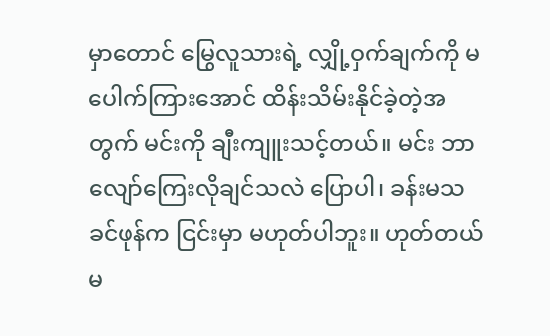မှာတောင် မြွေလူသားရဲ့ လျှို့ဝှက်ချက်ကို မပေါက်ကြားအောင် ထိန်းသိမ်းနိုင်ခဲ့တဲ့အတွက် မင်းကို ချီးကျူးသင့်တယ်။ မင်း ဘာလျော်ကြေးလိုချင်သလဲ ပြောပါ၊ ခန်းမသခင်ဖုန်က ငြင်းမှာ မဟုတ်ပါဘူး။ ဟုတ်တယ်မ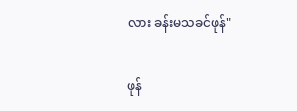လား ခန်းမသခင်ဖုန်"

ဖုန်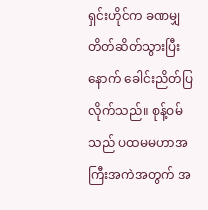ရှင်းဟိုင်က ခဏမျှ တိတ်ဆိတ်သွားပြီးနောက် ခေါင်းညိတ်ပြလိုက်သည်။ စုန့်ဝမ်သည် ပထမမဟာအကြီးအကဲအတွက် အ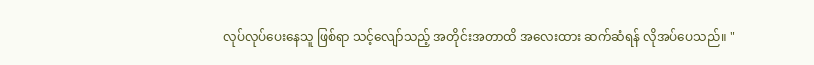လုပ်လုပ်ပေးနေသူ ဖြစ်ရာ သင့်လျော်သည့် အတိုင်းအတာထိ အလေးထား ဆက်ဆံရန် လိုအပ်ပေသည်။ "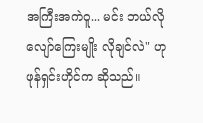အကြီးအကဲဝူ... မင်း ဘယ်လိုလျော်ကြေးမျိုး လိုချင်လဲ" ဟု ဖုန်ရှင်းဟိုင်က ဆိုသည်။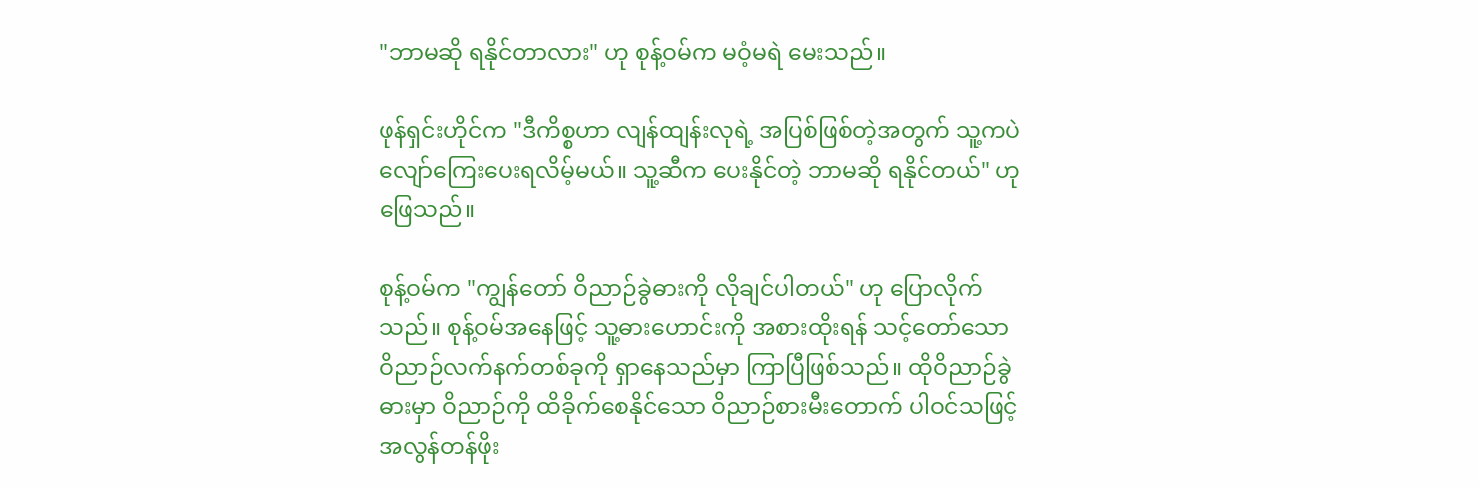"ဘာမဆို ရနိုင်တာလား" ဟု စုန့်ဝမ်က မဝံ့မရဲ မေးသည်။

ဖုန်ရှင်းဟိုင်က "ဒီကိစ္စဟာ လျန်ထျန်းလုရဲ့ အပြစ်ဖြစ်တဲ့အတွက် သူ့ကပဲ လျော်ကြေးပေးရလိမ့်မယ်။ သူ့ဆီက ပေးနိုင်တဲ့ ဘာမဆို ရနိုင်တယ်" ဟု ဖြေသည်။

စုန့်ဝမ်က "ကျွန်တော် ဝိညာဉ်ခွဲဓားကို လိုချင်ပါတယ်" ဟု ပြောလိုက်သည်။ စုန့်ဝမ်အနေဖြင့် သူ့ဓားဟောင်းကို အစားထိုးရန် သင့်တော်သော ဝိညာဉ်လက်နက်တစ်ခုကို ရှာနေသည်မှာ ကြာပြီဖြစ်သည်။ ထိုဝိညာဉ်ခွဲဓားမှာ ဝိညာဉ်ကို ထိခိုက်စေနိုင်သော ဝိညာဉ်စားမီးတောက် ပါဝင်သဖြင့် အလွန်တန်ဖိုး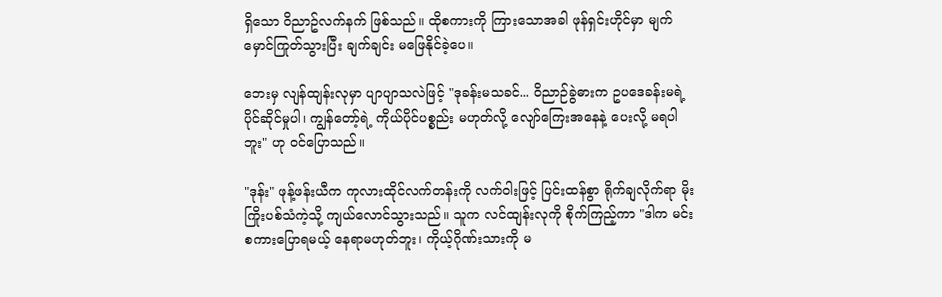ရှိသော ဝိညာဥ်လက်နက် ဖြစ်သည်။ ထိုစကားကို ကြားသောအခါ ဖုန်ရှင်းဟိုင်မှာ မျက်မှောင်ကြုတ်သွားပြီး ချက်ချင်း မဖြေနိုင်ခဲ့ပေ။

ဘေးမှ လျန်ထျန်းလုမှာ ပျာပျာသလဲဖြင့် "ဒုခန်းမသခင်... ဝိညာဉ်ခွဲဓားက ဥပဒေခန်းမရဲ့ ပိုင်ဆိုင်မှုပါ၊ ကျွန်တော့်ရဲ့ ကိုယ်ပိုင်ပစ္စည်း မဟုတ်လို့ လျော်ကြေးအနေနဲ့ ပေးလို့ မရပါဘူး" ဟု ဝင်ပြောသည်။

"ဒုန်း" ဖုန့်ဖန်းယီက ကုလားထိုင်လက်တန်းကို လက်ဝါးဖြင့် ပြင်းထန်စွာ ရိုက်ချလိုက်ရာ မိုးကြိုးပစ်သံကဲ့သို့ ကျယ်လောင်သွားသည်။ သူက လင်ထျန်းလုကို စိုက်ကြည့်ကာ "ဒါက မင်းစကားပြောရမယ့် နေရာမဟုတ်ဘူး၊ ကိုယ့်ဂိုဏ်းသားကို မ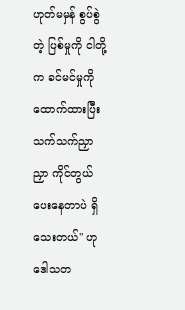ဟုတ်မမှန် စွပ်စွဲတဲ့ ပြစ်မှုကို ငါတို့က ခင်မင်မှုကို ထောက်ထားပြီး သက်သက်ညှာညှာ ကိုင်တွယ်ပေးနေတာပဲ ရှိသေးတယ်" ဟု ဒေါသတ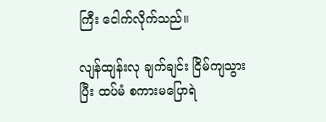ကြီး ငေါက်လိုက်သည်။

လျန်ထျန်းလု ချက်ချင်း ငြိမ်ကျသွားပြီး ထပ်မံ စကားမပြောရဲ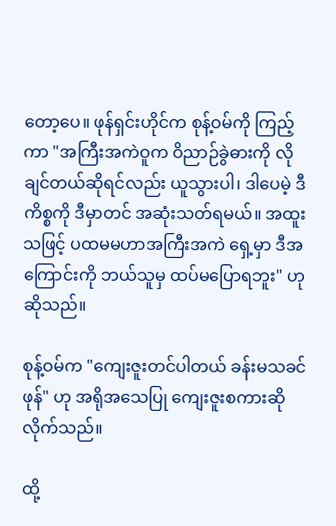တော့ပေ။ ဖုန်ရှင်းဟိုင်က စုန့်ဝမ်ကို ကြည့်ကာ "အကြီးအကဲဝူက ဝိညာဉ်ခွဲဓားကို လိုချင်တယ်ဆိုရင်လည်း ယူသွားပါ၊ ဒါပေမဲ့ ဒီကိစ္စကို ဒီမှာတင် အဆုံးသတ်ရမယ်။ အထူးသဖြင့် ပထမမဟာအကြီးအကဲ ရှေ့မှာ ဒီအကြောင်းကို ဘယ်သူမှ ထပ်မပြောရဘူး" ဟု ဆိုသည်။

စုန့်ဝမ်က "ကျေးဇူးတင်ပါတယ် ခန်းမသခင်ဖုန်" ဟု အရိုအသေပြု ကျေးဇူးစကားဆိုလိုက်သည်။

ထို့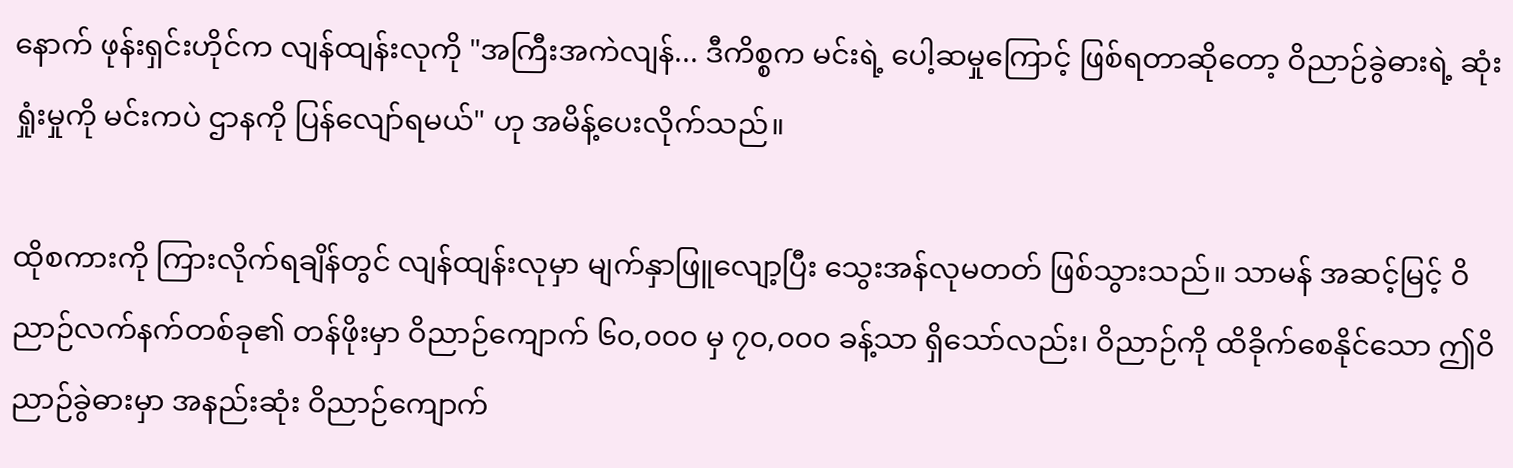နောက် ဖုန်းရှင်းဟိုင်က လျန်ထျန်းလုကို "အကြီးအကဲလျန်... ဒီကိစ္စက မင်းရဲ့ ပေါ့ဆမှုကြောင့် ဖြစ်ရတာဆိုတော့ ဝိညာဉ်ခွဲဓားရဲ့ ဆုံးရှုံးမှုကို မင်းကပဲ ဌာနကို ပြန်လျော်ရမယ်" ဟု အမိန့်ပေးလိုက်သည်။

ထိုစကားကို ကြားလိုက်ရချိန်တွင် လျန်ထျန်းလုမှာ မျက်နှာဖြူလျော့ပြီး သွေးအန်လုမတတ် ဖြစ်သွားသည်။ သာမန် အဆင့်မြင့် ဝိညာဉ်လက်နက်တစ်ခု၏ တန်ဖိုးမှာ ဝိညာဉ်ကျောက် ၆၀,၀၀၀ မှ ၇၀,၀၀၀ ခန့်သာ ရှိသော်လည်း၊ ဝိညာဉ်ကို ထိခိုက်စေနိုင်သော ဤဝိညာဉ်ခွဲဓားမှာ အနည်းဆုံး ဝိညာဉ်ကျောက်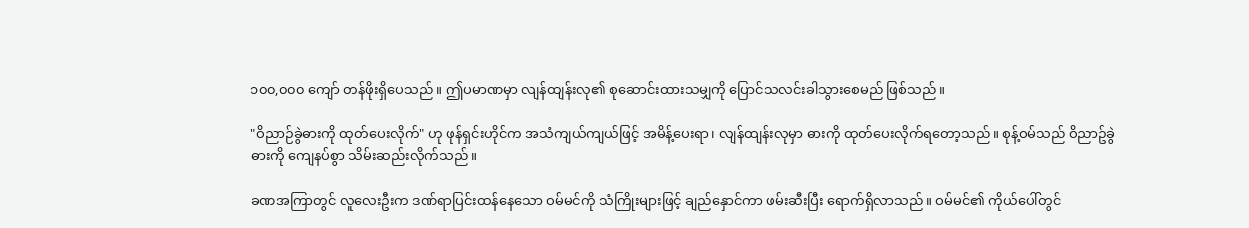၁၀၀,၀၀၀ ကျော် တန်ဖိုးရှိပေသည်။ ဤပမာဏမှာ လျန်ထျန်းလု၏ စုဆောင်းထားသမျှကို ပြောင်သလင်းခါသွားစေမည် ဖြစ်သည်။

"ဝိညာဉ်ခွဲဓားကို ထုတ်ပေးလိုက်" ဟု ဖုန်ရှင်းဟိုင်က အသံကျယ်ကျယ်ဖြင့် အမိန့်ပေးရာ၊ လျန်ထျန်းလုမှာ ဓားကို ထုတ်ပေးလိုက်ရတော့သည်။ စုန့်ဝမ်သည် ဝိညာဥ်ခွဲဓားကို ကျေနပ်စွာ သိမ်းဆည်းလိုက်သည်။

ခဏအကြာတွင် လူလေးဦးက ဒဏ်ရာပြင်းထန်နေသော ဝမ်မင်ကို သံကြိုးများဖြင့် ချည်နှောင်ကာ ဖမ်းဆီးပြီး ရောက်ရှိလာသည်။ ဝမ်မင်၏ ကိုယ်ပေါ်တွင်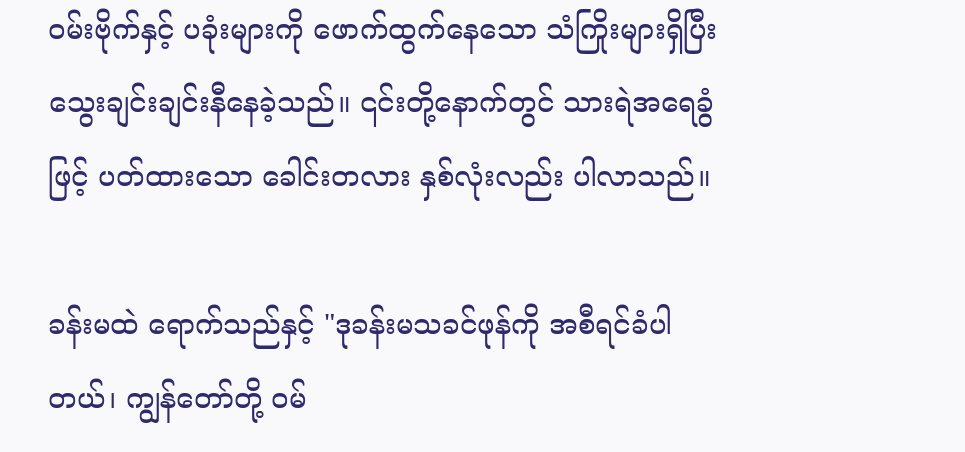ဝမ်းဗိုက်နှင့် ပခုံးများကို ဖောက်ထွက်နေသော သံကြိုးများရှိပြီး သွေးချင်းချင်းနီနေခဲ့သည်။ ၎င်းတို့နောက်တွင် သားရဲအရေခွံဖြင့် ပတ်ထားသော ခေါင်းတလား နှစ်လုံးလည်း ပါလာသည်။

ခန်းမထဲ ရောက်သည်နှင့် "ဒုခန်းမသခင်ဖုန်ကို အစီရင်ခံပါတယ်၊ ကျွန်တော်တို့ ဝမ်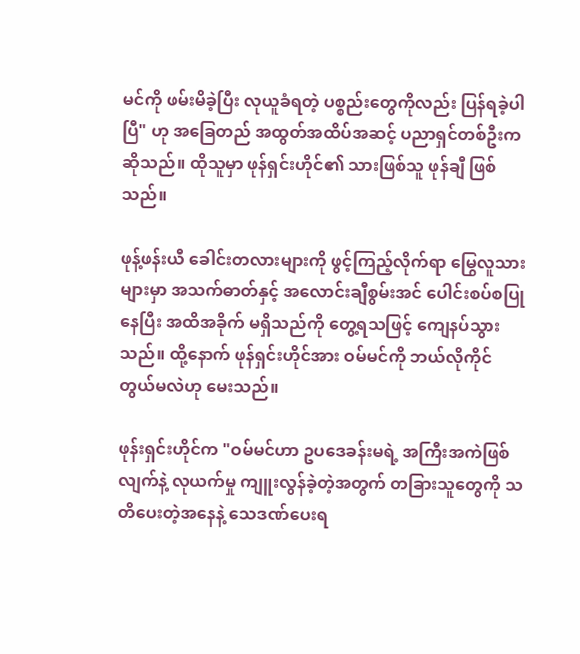မင်ကို ဖမ်းမိခဲ့ပြီး လုယူခံရတဲ့ ပစ္စည်းတွေကိုလည်း ပြန်ရခဲ့ပါပြီ" ဟု အခြေတည် အထွတ်အထိပ်အဆင့် ပညာရှင်တစ်ဦးက ဆိုသည်။ ထိုသူမှာ ဖုန်ရှင်းဟိုင်၏ သားဖြစ်သူ ဖုန်ချီ ဖြစ်သည်။

ဖုန့်ဖန်းယီ ခေါင်းတလားများကို ဖွင့်ကြည့်လိုက်ရာ မြွေလူသားများမှာ အသက်ဓာတ်နှင့် အလောင်းချီစွမ်းအင် ပေါင်းစပ်စပြုနေပြီး အထိအခိုက် မရှိသည်ကို တွေ့ရသဖြင့် ကျေနပ်သွားသည်။ ထို့နောက် ဖုန်ရှင်းဟိုင်အား ဝမ်မင်ကို ဘယ်လိုကိုင်တွယ်မလဲဟု မေးသည်။

ဖုန်းရှင်းဟိုင်က "ဝမ်မင်ဟာ ဥပဒေခန်းမရဲ့ အကြီးအကဲဖြစ်လျက်နဲ့ လုယက်မှု ကျူးလွန်ခဲ့တဲ့အတွက် တခြားသူတွေကို သတိပေးတဲ့အနေနဲ့ သေဒဏ်ပေးရ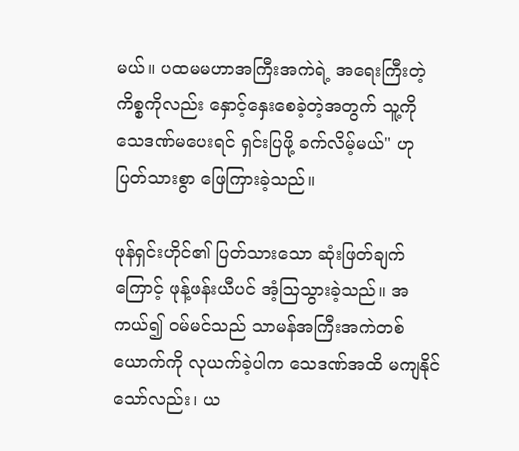မယ်။ ပထမမဟာအကြီးအကဲရဲ့ အရေးကြီးတဲ့ ကိစ္စကိုလည်း နှောင့်နှေးစေခဲ့တဲ့အတွက် သူ့ကို သေဒဏ်မပေးရင် ရှင်းပြဖို့ ခက်လိမ့်မယ်" ဟု ပြတ်သားစွာ ဖြေကြားခဲ့သည်။

ဖုန်ရှင်းဟိုင်၏ ပြတ်သားသော ဆုံးဖြတ်ချက်ကြောင့် ဖုန့်ဖန်းယီပင် အံ့ဩသွားခဲ့သည်။ အကယ်၍ ဝမ်မင်သည် သာမန်အကြီးအကဲတစ်ယောက်ကို လုယက်ခဲ့ပါက သေဒဏ်အထိ မကျနိုင်သော်လည်း၊ ယ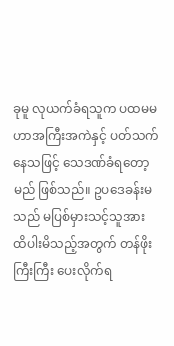ခုမူ လုယက်ခံရသူက ပထမမဟာအကြီးအကဲနှင့် ပတ်သက်နေသဖြင့် သေဒဏ်ခံရတော့မည် ဖြစ်သည်။ ဥပဒေခန်းမသည် မပြစ်မှားသင့်သူအား ထိပါးမိသည့်အတွက် တန်ဖိုးကြီးကြီး ပေးလိုက်ရ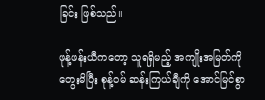ခြင်း ဖြစ်သည်။

ဖုန့်ဖန်းယီကတော့ သူရရှိမည့် အကျိုးအမြတ်ကို တွေးမိပြီး စုန့်ဝမ် ဆန်းကြယ်ချီကို အောင်မြင်စွာ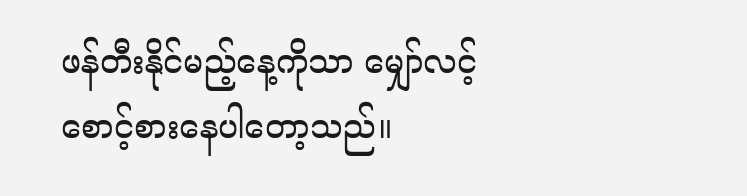ဖန်တီးနိုင်မည့်နေ့ကိုသာ မျှော်လင့် စောင့်စားနေပါတော့သည်။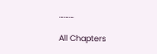………

All Chapters